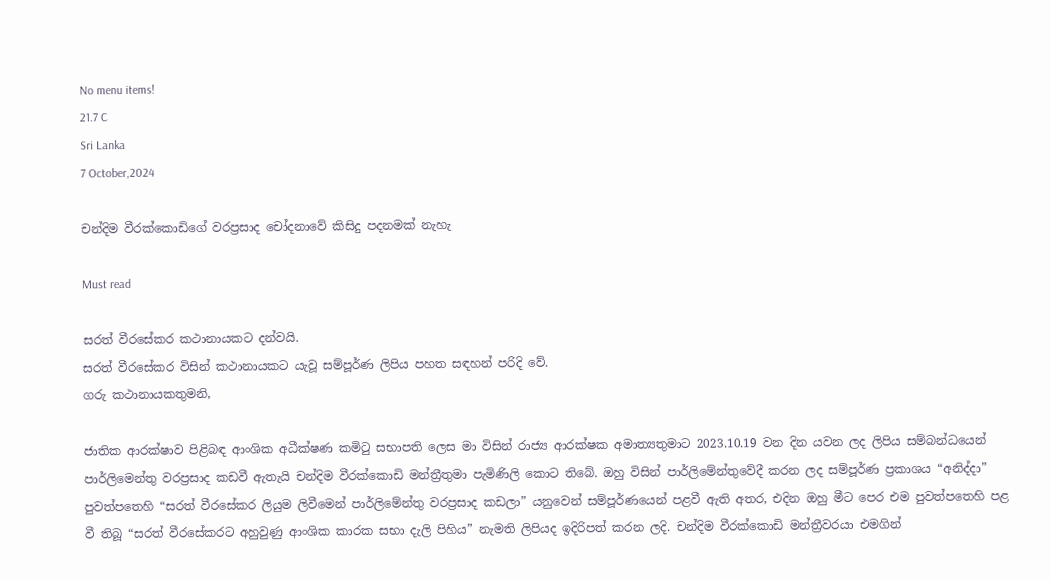No menu items!
21.7 C
Sri Lanka
7 October,2024

චන්දිම වීරක්කොඩිගේ වරප්‍රසාද චෝදනාවේ කිසිදු පදනමක් නැහැ

Must read

සරත් වීරසේකර කථානායකට දන්වයි.
සරත් වීරසේකර විසින් කථානායකට යැවූ සම්පූර්ණ ලිපිය පහත සඳහන් පරිදි වේ.
ගරු කථානායකතුමනි,

ජාතික ආරක්ෂාව පිළිබඳ ආංශික අධීක්ෂණ කමිටු සභාපති ලෙස මා විසින් රාජ්‍ය ආරක්ෂක අමාත්‍යතුමාට 2023.10.19 වන දින යවන ලද ලිපිය සම්බන්ධයෙන් පාර්ලිමෙන්තු වරප්‍රසාද කඩවී ඇතැයි චන්දිම වීරක්කොඩි මන්ත්‍රීතුමා පැමිණිලි කොට තිබේ. ඔහු විසින් පාර්ලිමේන්තුවේදී කරන ලද සම්පූර්ණ ප්‍රකාශය “අනිද්දා” පුවත්පතෙහි “සරත් වීරසේකර ලියුම ලිවීමෙන් පාර්ලිමේන්තු වරප්‍රසාද කඩලා” යනුවෙන් සම්පූර්ණයෙන් පළවී ඇති අතර, එදින ඔහු මීට පෙර එම පුවත්පතෙහි පළ වී තිබූ “සරත් වීරසේකරට අහුවුණු ආංශික කාරක සභා දැලි පිහිය” නැමති ලිපියද ඉදිරිපත් කරන ලදි. චන්දිම වීරක්කොඩි මන්ත්‍රීවරයා එමගින්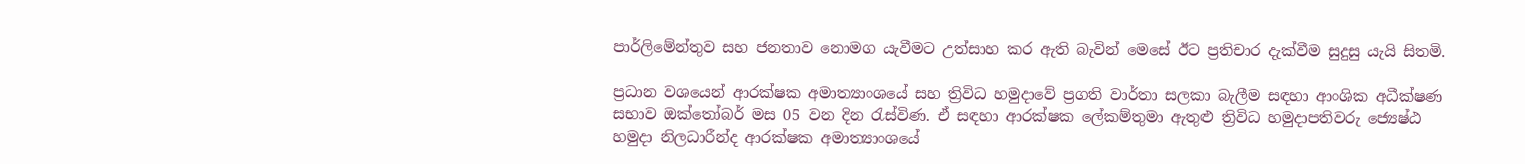පාර්ලිමේන්තුව සහ ජනතාව නොමග යැවීමට උත්සාහ කර ඇති බැවින් මෙසේ ඊට ප්‍රතිචාර දැක්වීම සුදුසු යැයි සිතමි.

ප්‍රධාන වශයෙන් ආරක්ෂක අමාත්‍යාංශයේ සහ ත්‍රිවිධ හමුදාවේ ප්‍රගති වාර්තා සලකා බැලීම සඳහා ආංශික අධීක්ෂණ සභාව ඔක්තෝබර් මස 05 වන දින රැස්විණ. ඒ සඳහා ආරක්ෂක ලේකම්තුමා ඇතුළු ත්‍රිවිධ හමුදාපතිවරු ජ්‍යෙෂ්ඨ හමුදා නිලධාරීන්ද ආරක්ෂක අමාත්‍යාංශයේ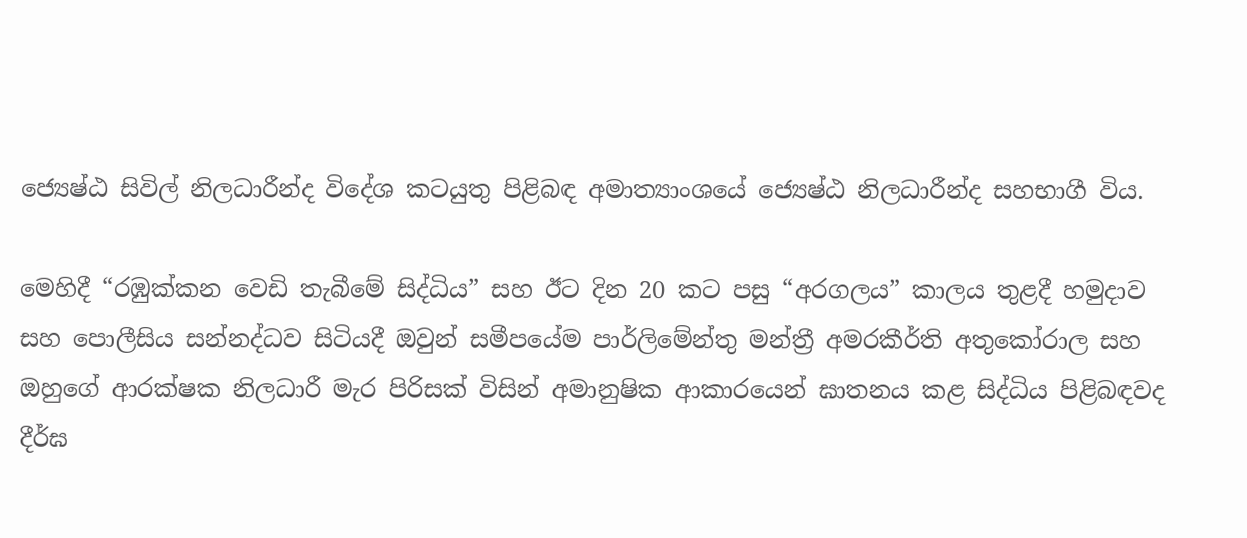ජ්‍යෙෂ්ඨ සිවිල් නිලධාරීන්ද විදේශ කටයුතු පිළිබඳ අමාත්‍යාංශයේ ජ්‍යෙෂ්ඨ නිලධාරීන්ද සහභාගී විය.

මෙහිදී “රඹුක්කන වෙඩි තැබීමේ සිද්ධිය” සහ ඊට දින 20 කට පසු “අරගලය” කාලය තුළදී හමුදාව සහ පොලීසිය සන්නද්ධව සිටියදී ඔවුන් සමීපයේම පාර්ලිමේන්තු මන්ත්‍රී අමරකීර්ති අතුකෝරාල සහ ඔහුගේ ආරක්ෂක නිලධාරී මැර පිරිසක් විසින් අමානුෂික ආකාරයෙන් ඝාතනය කළ සිද්ධිය පිළිබඳවද දීර්ඝ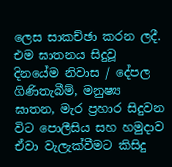ලෙස සාකච්ඡා කරන ලදී. එම ඝාතනය සිදුවූ දිනයේම නිවාස / දේපල ගිණිතැබීම්, මනුෂ්‍ය ඝාතන, මැර ප්‍රහාර සිදුවන විට පොලීසිය සහ හමුදාව ඒවා වැලැක්වීමට කිසිදු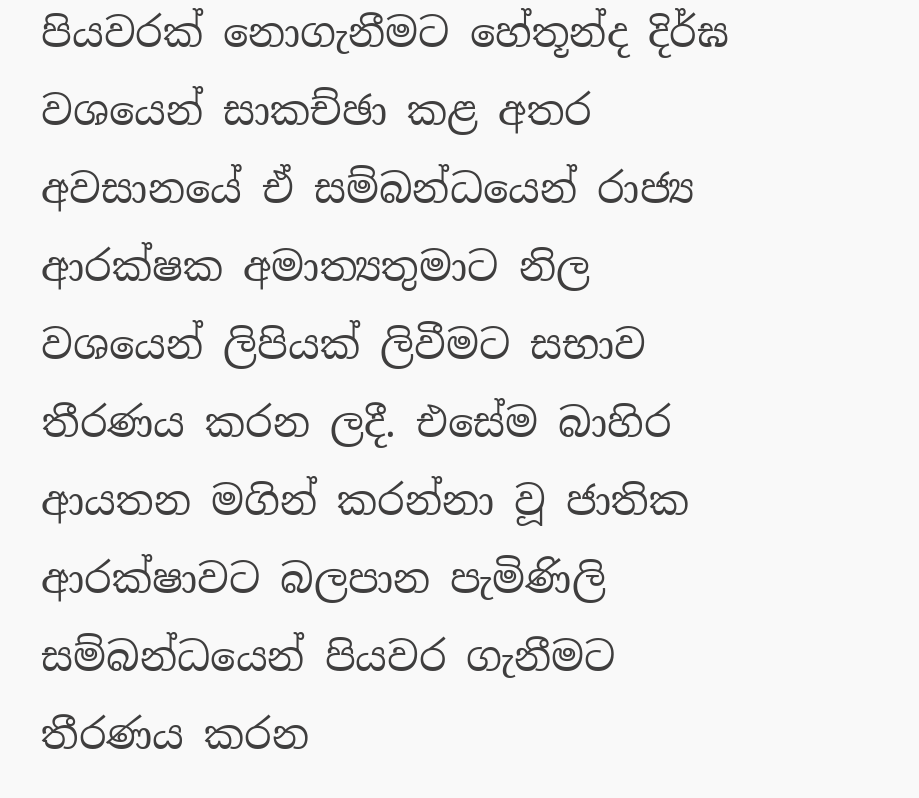පියවරක් නොගැනීමට හේතූන්ද දිර්ඝ වශයෙන් සාකච්ඡා කළ අතර අවසානයේ ඒ සම්බන්ධයෙන් රාජ්‍ය ආරක්ෂක අමාත්‍යතුමාට නිල වශයෙන් ලිපියක් ලිවීමට සභාව තීරණය කරන ලදී. එසේම බාහිර ආයතන මගින් කරන්නා වූ ජාතික ආරක්ෂාවට බලපාන පැමිණිලි සම්බන්ධයෙන් පියවර ගැනීමට තීරණය කරන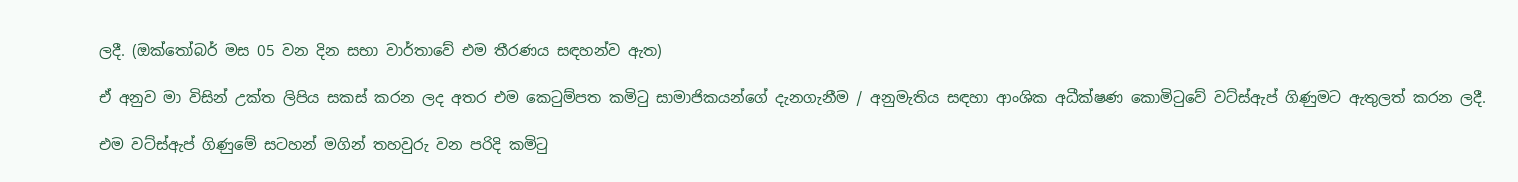ලදී. (ඔක්තෝබර් මස 05 වන දින සභා වාර්තාවේ එම තීරණය සඳහන්ව ඇත)

ඒ අනුව මා විසින් උක්ත ලිපිය සකස් කරන ලද අතර එම කෙටුම්පත කමිටු සාමාජිකයන්ගේ දැනගැනීම / අනුමැතිය සඳහා ආංශික අධීක්ෂණ කොමිටුවේ වට්ස්ඇප් ගිණුමට ඇතුලත් කරන ලදී.

එම වට්ස්ඇප් ගිණුමේ සටහන් මගින් තහවුරු වන පරිදි කමිටු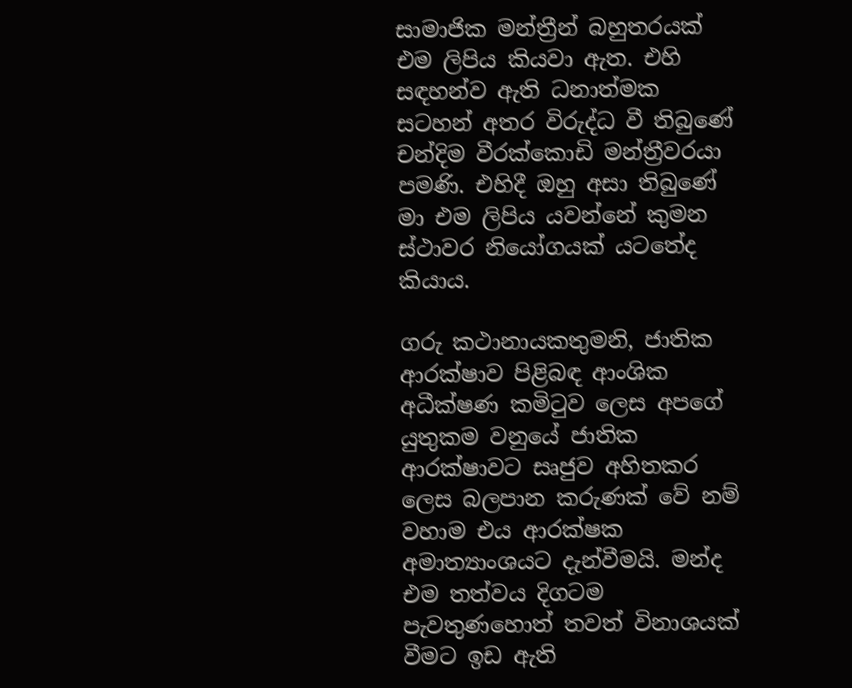සාමාජික මන්ත්‍රීන් බහුතරයක් එම ලිපිය කියවා ඇත. එහි සඳහන්ව ඇති ධනාත්මක සටහන් අතර විරුද්ධ වී තිබුණේ චන්දිම වීරක්කොඩි මන්ත්‍රීවරයා පමණි. එහිදී ඔහු අසා තිබුණේ මා එම ලිපිය යවන්නේ කුමන ස්ථාවර නියෝගයක් යටතේද කියාය.

ගරු කථානායකතුමනි, ජාතික ආරක්ෂාව පිළිබඳ ආංශික අධීක්ෂණ කමිටුව ලෙස අපගේ යුතුකම වනුයේ ජාතික ආරක්ෂාවට සෘජුව අහිතකර ලෙස බලපාන කරුණක් වේ නම් වහාම එය ආරක්ෂක අමාත්‍යාංශයට දැන්වීමයි. මන්ද එම තත්වය දිගටම පැවතුණහොත් තවත් විනාශයක් වීමට ඉඩ ඇති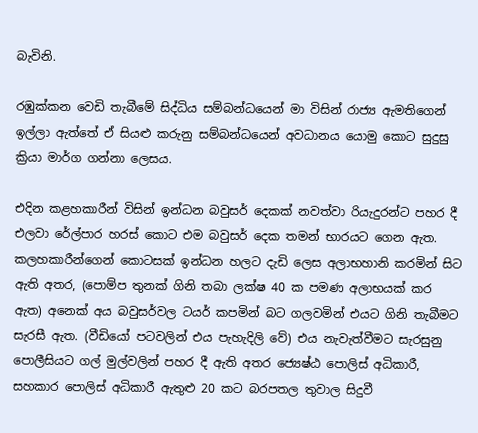බැවිනි.

රඹුක්කන වෙඩි තැබීමේ සිද්ධිය සම්බන්ධයෙන් මා විසින් රාජ්‍ය ඇමතිගෙන් ඉල්ලා ඇත්තේ ඒ සියළු කරුනු සම්බන්ධයෙන් අවධානය යොමු කොට සුදුසු ක්‍රියා මාර්ග ගන්නා ලෙසය.

එදින කළහකාරීන් විසින් ඉන්ධන බවුසර් දෙකක් නවත්වා රියැදුරන්ට පහර දී එලවා රේල්පාර හරස් කොට එම බවුසර් දෙක තමන් භාරයට ගෙන ඇත. කලහකාරීන්ගෙන් කොටසක් ඉන්ධන හලට දැඩි ලෙස අලාභහානි කරමින් සිට ඇති අතර, (පොම්ප තුනක් ගිනි තබා ලක්ෂ 40 ක පමණ අලාභයක් කර ඇත) අනෙක් අය බවුසර්වල ටයර් කපමින් බට ගලවමින් එයට ගිනි තැබීමට සැරසී ඇත. (වීඩියෝ පටවලින් එය පැහැදිලි වේ) එය නැවැත්වීමට සැරසුනු පොලීසියට ගල් මුල්වලින් පහර දී ඇති අතර ජ්‍යෙෂ්ඨ පොලිස් අධිකාරී, සහකාර පොලිස් අධිකාරී ඇතුළු 20 කට බරපතල තුවාල සිදුවී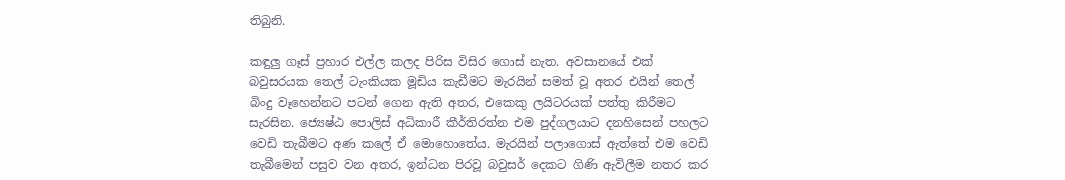තිබුනි.

කඳුලු ගෑස් ප්‍රහාර එල්ල කලද පිරිස විසිර ගොස් නැත. අවසානයේ එක් බවුසරයක තෙල් ටැංකියක මූඩිය කැඩීමට මැරයින් සමත් වූ අතර එයින් තෙල් බිංදු වෑහෙන්නට පටන් ගෙන ඇති අතර, එකෙකු ලයිටරයක් පත්තු කිරීමට සැරසින. ජ්‍යෙෂ්ඨ පොලිස් අධිකාරී කීර්තිරත්න එම පුද්ගලයාට දනහිසෙන් පහලට වෙඩි තැබීමට අණ කලේ ඒ මොහොතේය. මැරයින් පලාගොස් ඇත්තේ එම වෙඩි තැබීමෙන් පසුව වන අතර, ඉන්ධන පිරවූ බවුසර් දෙකට ගිණි ඇවිලීම නතර කර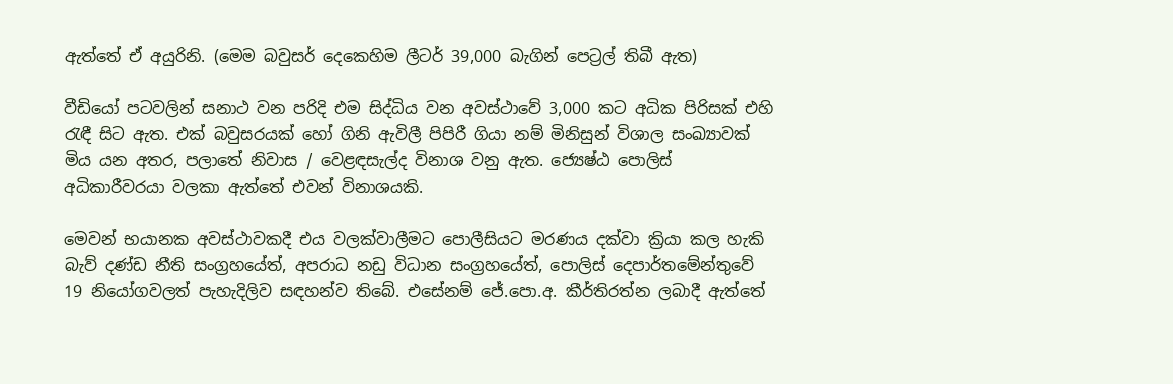ඇත්තේ ඒ අයුරිනි. (මෙම බවුසර් දෙකෙහිම ලීටර් 39,000 බැගින් පෙට්‍රල් තිබී ඇත)

වීඩියෝ පටවලින් සනාථ වන පරිදි එම සිද්ධිය වන අවස්ථාවේ 3,000 කට අධික පිරිසක් එහි රැඳී සිට ඇත. එක් බවුසරයක් හෝ ගිනි ඇවිලී පිපිරී ගියා නම් මිනිසුන් විශාල සංඛ්‍යාවක් මිය යන අතර, පලාතේ නිවාස / වෙළඳසැල්ද විනාශ වනු ඇත. ජ්‍යෙෂ්ඨ පොලිස් අධිකාරීවරයා වලකා ඇත්තේ එවන් විනාශයකි.

මෙවන් භයානක අවස්ථාවකදී එය වලක්වාලීමට පොලීසියට මරණය දක්වා ක්‍රියා කල හැකි බැව් දණ්ඩ නීති සංග්‍රහයේත්, අපරාධ නඩු විධාන සංග්‍රහයේත්, පොලිස් දෙපාර්තමේන්තුවේ 19 නියෝගවලත් පැහැදිලිව සඳහන්ව තිබේ. එසේනම් ජේ.පො.අ. කීර්තිරත්න ලබාදී ඇත්තේ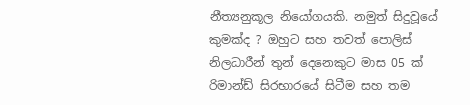නීත්‍යනුකූල නියෝගයකි. නමුත් සිදුවූයේ කුමක්ද ? ඔහුට සහ තවත් පොලිස් නිලධාරීන් තුන් දෙනෙකුට මාස 05 ක් රිමාන්ඩ් සිරභාරයේ සිටීම සහ තම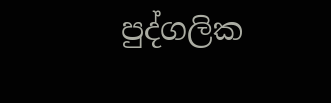පුද්ගලික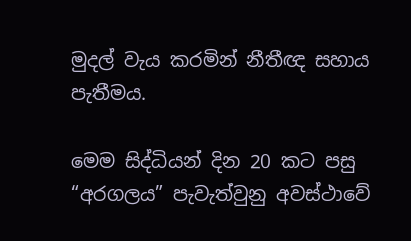මුදල් වැය කරමින් නීතීඥ සහාය පැතීමය.

මෙම සිද්ධියන් දින 20 කට පසු “අරගලය” පැවැත්වුනු අවස්ථාවේ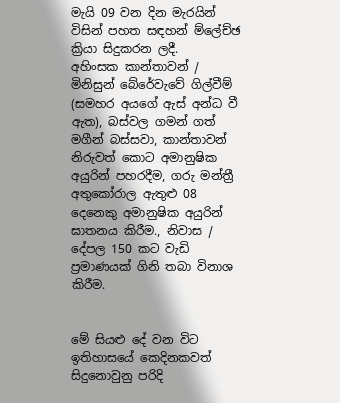මැයි 09 වන දින මැරයින් විසින් පහත සඳහන් ම්ලේච්ඡ ක්‍රියා සිදුකරන ලදී.
අහිංසක කාන්තාවන් / මිනිසුන් බේරේවැවේ ගිල්වීම් (සමහර අයගේ ඇස් අන්ධ වී ඇත), බස්වල ගමන් ගත් මගීන් බස්සවා, කාන්තාවන් නිරුවත් කොට අමානුෂික අයුරින් පහරදීම, ගරු මන්ත්‍රී අතුකෝරාල ඇතුළු 08 දෙනෙකු අමානුෂික අයුරින් ඝාතනය කිරීම., නිවාස / දේපල 150 කට වැඩි ප්‍රමාණයක් ගිනි තබා විනාශ කිරීම.


මේ සියළු දේ වන විට ඉතිහාසයේ කෙදිනකවත් සිදුනොවුනු පරිදි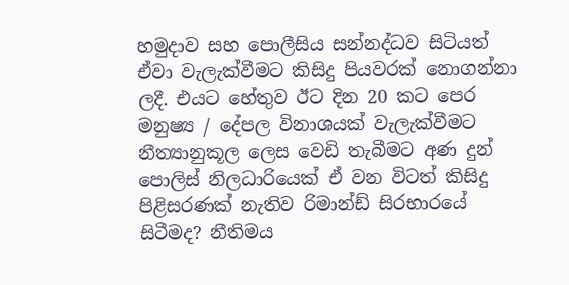හමුදාව සහ පොලීසිය සන්නද්ධව සිටියත් ඒවා වැලැක්වීමට කිසිදු පියවරක් නොගන්නා ලදී. එයට හේතුව ඊට දින 20 කට පෙර මනුෂ්‍ය / දේපල විනාශයක් වැලැක්වීමට නීත්‍යානුකූල ලෙස වෙඩි තැබීමට අණ දුන් පොලිස් නිලධාරියෙක් ඒ වන විටත් කිසිදු පිළිසරණක් නැතිව රිමාන්ඩ් සිරභාරයේ සිටීමද? නීතිමය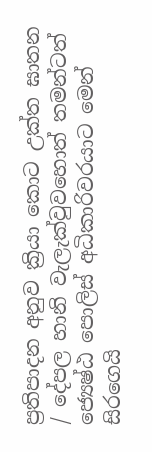ප්‍රතිපාදන අනුව ක්‍රියා කොට උක්ත ඝාතන / දේපල හානි වැලැක්වුවහොත් තමන්ටත් ජ්‍යෙෂ්ඨ පොලිස් අධිකාරිවරයාට මෙන් සිරගෙයි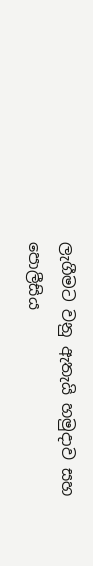ලැගීමට වනු ඇතැයි හමුදාව සහ පොලීසිය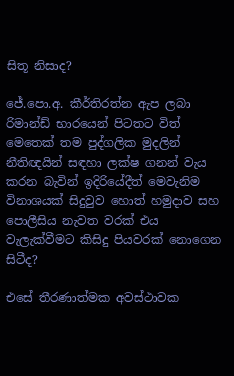සිතූ නිසාද?

ජේ.පො.අ. කීර්තිරත්න ඇප ලබා රිමාන්ඩ් භාරයෙන් පිටතට විත් මෙතෙක් තම පුද්ගලික මුදලින් නීතිඥයින් සඳහා ලක්ෂ ගනන් වැය කරන බැවින් ඉදිරියේදීත් මෙවැනිම විනාශයක් සිදුවුව හොත් හමුදාව සහ පොලීසිය නැවත වරක් එය වැලැක්වීමට කිසිදු පියවරක් නොගෙන සිටීද?

එසේ තීරණාත්මක අවස්ථාවක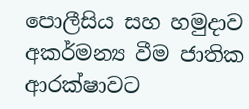පොලීසිය සහ හමුදාව අකර්මන්‍ය වීම ජාතික ආරක්ෂාවට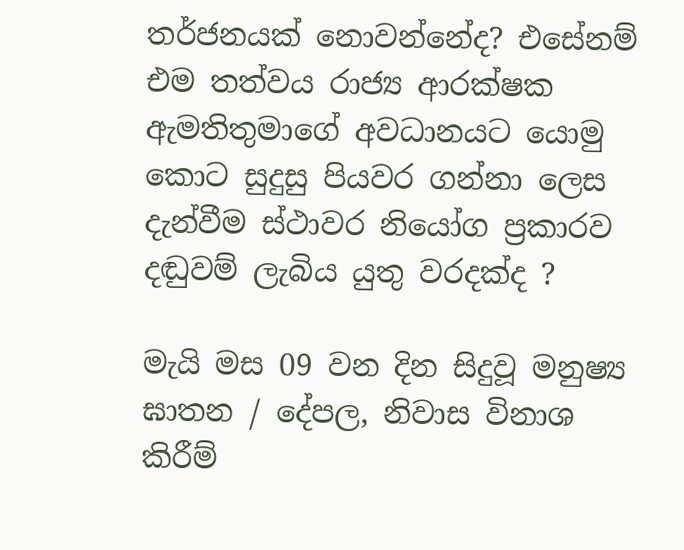තර්ජනයක් නොවන්නේද? එසේනම් එම තත්වය රාජ්‍ය ආරක්ෂක ඇමතිතුමාගේ අවධානයට යොමු කොට සුදුසු පියවර ගන්නා ලෙස දැන්වීම ස්ථාවර නියෝග ප්‍රකාරව දඬුවම් ලැබිය යුතු වරදක්ද ?

මැයි මස 09 වන දින සිදුවූ මනුෂ්‍ය ඝාතන / දේපල, නිවාස විනාශ කිරීම්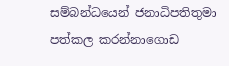සම්බන්ධයෙන් ජනාධිපතිතුමා පත්කල කරන්නාගොඩ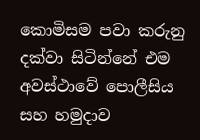කොමිසම පවා කරුනු දක්වා සිටින්නේ එම අවස්ථාවේ පොලීසිය සහ හමුදාව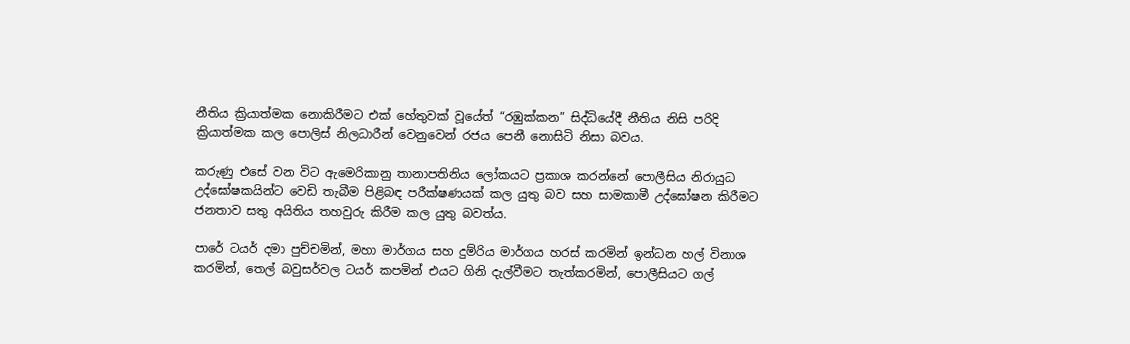නීතිය ක්‍රියාත්මක නොකිරීමට එක් හේතුවක් වූයේත් “රඹුක්කන” සිද්ධියේදී නීතිය නිසි පරිදි ක්‍රියාත්මක කල පොලිස් නිලධාරීන් වෙනුවෙන් රජය පෙනී නොසිටි නිසා බවය.

කරුණු එසේ වන විට ඇමෙරිකානු තානාපතිනිය ලෝකයට ප්‍රකාශ කරන්නේ පොලීසිය නිරායුධ උද්ඝෝෂකයින්ට වෙඩි තැබීම පිළිබඳ පරීක්ෂණයක් කල යුතු බව සහ සාමකාමී උද්ඝෝෂන කිරීමට ජනතාව සතු අයිතිය තහවුරු කිරීම කල යුතු බවත්ය.

පාරේ ටයර් දමා පුච්චමින්, මහා මාර්ගය සහ දුම්රිය මාර්ගය හරස් කරමින් ඉන්ධන හල් විනාශ කරමින්, තෙල් බවුසර්වල ටයර් කපමින් එයට ගිනි දැල්වීමට තැත්කරමින්, පොලීසියට ගල්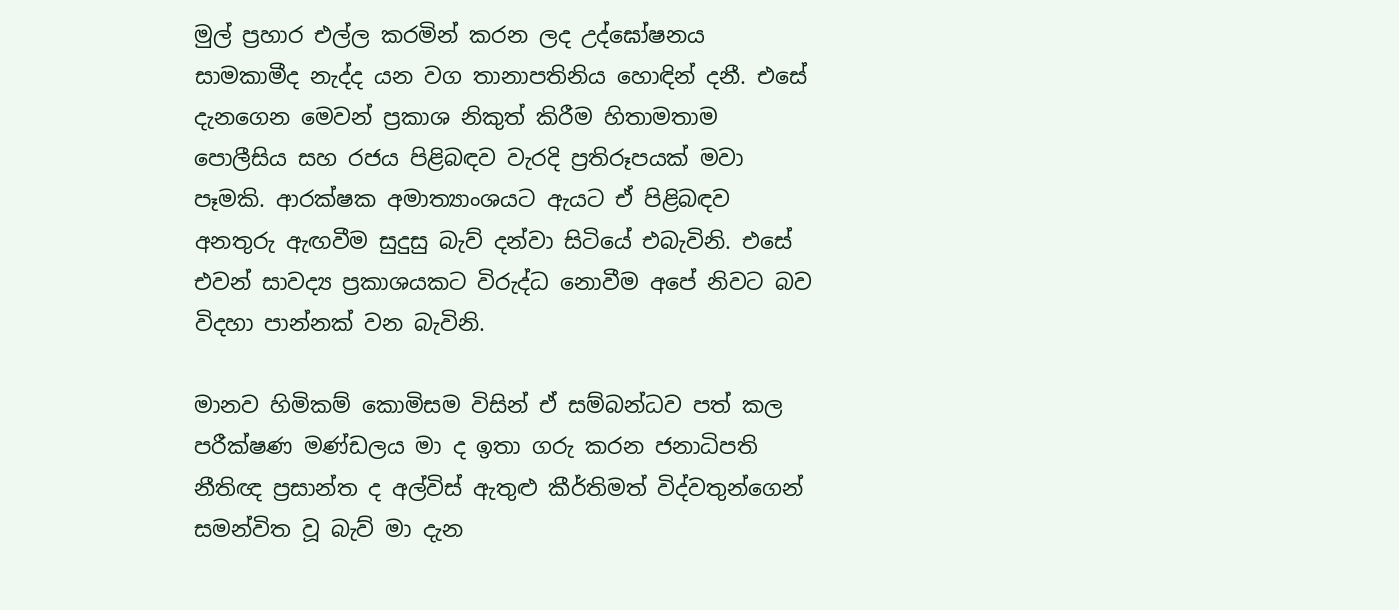මුල් ප්‍රහාර එල්ල කරමින් කරන ලද උද්ඝෝෂනය සාමකාමීද නැද්ද යන වග තානාපතිනිය හොඳින් දනී. එසේ දැනගෙන මෙවන් ප්‍රකාශ නිකුත් කිරීම හිතාමතාම පොලීසිය සහ රජය පිළිබඳව වැරදි ප්‍රතිරූපයක් මවා පෑමකි. ආරක්ෂක අමාත්‍යාංශයට ඇයට ඒ පිළිබඳව අනතුරු ඇඟවීම සුදුසු බැව් දන්වා සිටියේ එබැවිනි. එසේ එවන් සාවද්‍ය ප්‍රකාශයකට විරුද්ධ නොවීම අපේ නිවට බව විදහා පාන්නක් වන බැවිනි.

මානව හිමිකම් කොමිසම විසින් ඒ සම්බන්ධව පත් කල පරීක්ෂණ මණ්ඩලය මා ද ඉතා ගරු කරන ජනාධිපති නීතිඥ ප්‍රසාන්ත ද අල්විස් ඇතුළු කීර්තිමත් විද්වතුන්ගෙන් සමන්විත වූ බැව් මා දැන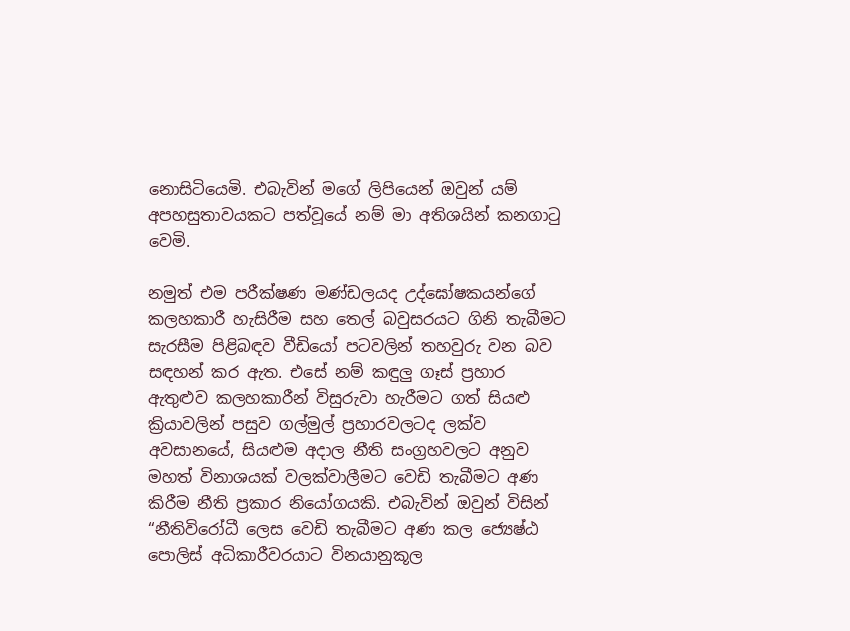නොසිටියෙමි. එබැවින් මගේ ලිපියෙන් ඔවුන් යම් අපහසුතාවයකට පත්වූයේ නම් මා අතිශයින් කනගාටු වෙමි.

නමුත් එම පරීක්ෂණ මණ්ඩලයද උද්ඝෝෂකයන්ගේ කලහකාරී හැසිරීම සහ තෙල් බවුසරයට ගිනි තැබීමට සැරසීම පිළිබඳව වීඩියෝ පටවලින් තහවුරු වන බව සඳහන් කර ඇත. එසේ නම් කඳුලු ගෑස් ප්‍රහාර ඇතුළුව කලහකාරීන් විසුරුවා හැරීමට ගත් සියළු ක්‍රියාවලින් පසුව ගල්මුල් ප්‍රහාරවලටද ලක්ව අවසානයේ, සියළුම අදාල නීති සංග්‍රහවලට අනුව මහත් විනාශයක් වලක්වාලීමට වෙඩි තැබීමට අණ කිරීම නීති ප්‍රකාර නියෝගයකි. එබැවින් ඔවුන් විසින් “නීතිවිරෝධී ලෙස වෙඩි තැබීමට අණ කල ජ්‍යෙෂ්ඨ පොලිස් අධිකාරීවරයාට විනයානුකූල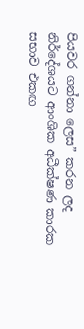පියවර ගන්නා ලෙස” කරන ලද නිර්දේශයට ආංශික අධීක්ෂණ කාරක සභාව එකඟ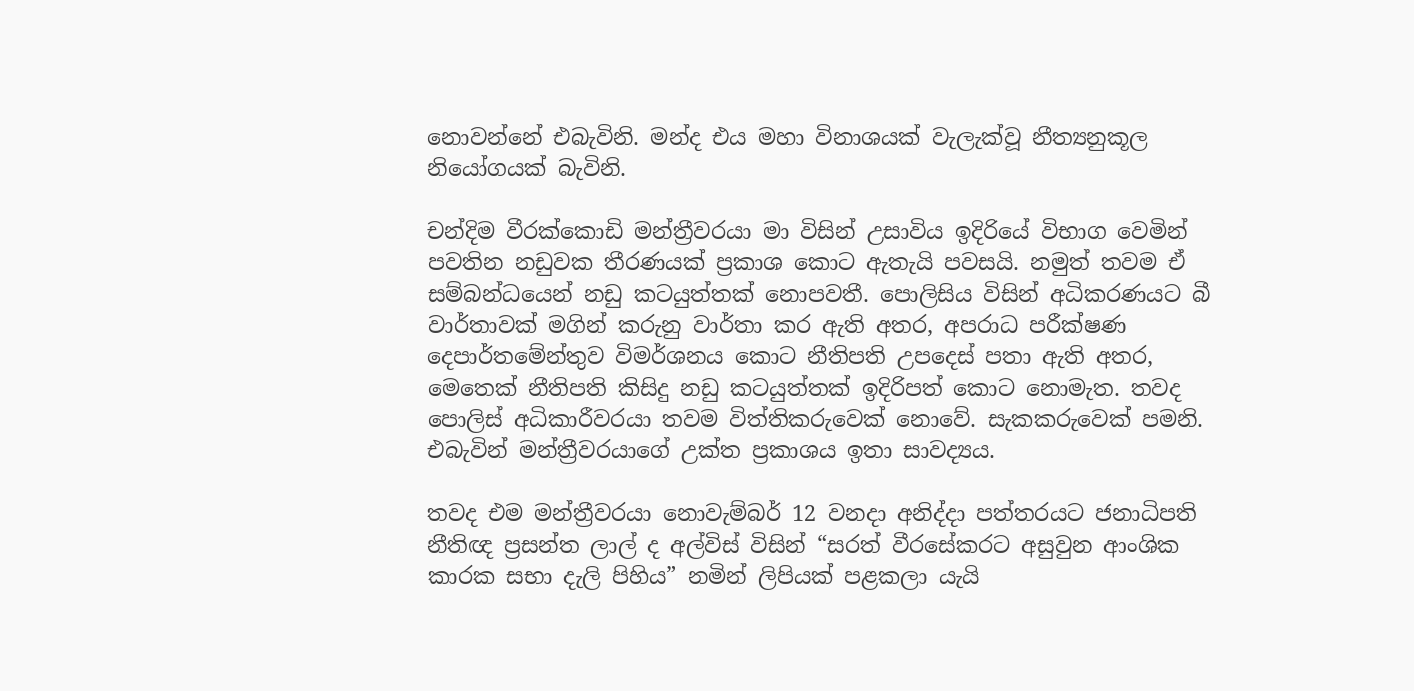නොවන්නේ එබැවිනි. මන්ද එය මහා විනාශයක් වැලැක්වූ නීත්‍යනුකූල නියෝගයක් බැවිනි.

චන්දිම වීරක්කොඩි මන්ත්‍රීවරයා මා විසින් උසාවිය ඉදිරියේ විභාග වෙමින් පවතින නඩුවක තීරණයක් ප්‍රකාශ කොට ඇතැයි පවසයි. නමුත් තවම ඒ සම්බන්ධයෙන් නඩු කටයුත්තක් නොපවතී. පොලිසිය විසින් අධිකරණයට බී වාර්තාවක් මගින් කරුනු වාර්තා කර ඇති අතර, අපරාධ පරීක්ෂණ දෙපාර්තමේන්තුව විමර්ශනය කොට නීතිපති උපදෙස් පතා ඇති අතර, මෙතෙක් නීතිපති කිසිදු නඩු කටයුත්තක් ඉදිරිපත් කොට නොමැත. තවද පොලිස් අධිකාරීවරයා තවම විත්තිකරුවෙක් නොවේ. සැකකරුවෙක් පමනි. එබැවින් මන්ත්‍රීවරයාගේ උක්ත ප්‍රකාශය ඉතා සාවද්‍යය.

තවද එම මන්ත්‍රීවරයා නොවැම්බර් 12 වනදා අනිද්දා පත්තරයට ජනාධිපති නීතිඥ ප්‍රසන්ත ලාල් ද අල්විස් විසින් “සරත් වීරසේකරට අසුවුන ආංශික කාරක සභා දැලි පිහිය” නමින් ලිපියක් පළකලා යැයි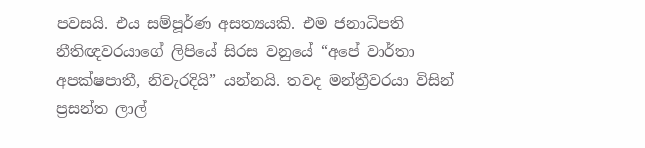පවසයි. එය සම්පූර්ණ අසත්‍යයකි. එම ජනාධිපති නීතිඥවරයාගේ ලිපියේ සිරස වනුයේ “අපේ වාර්තා අපක්ෂපාතී, නිවැරදියි” යන්නයි. තවද මන්ත්‍රීවරයා විසින් ප්‍රසන්ත ලාල්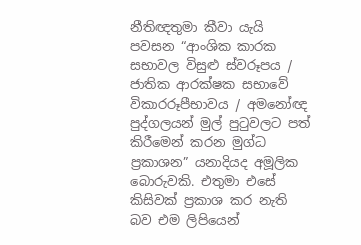නීතිඥතුමා කීවා යැයි පවසන “ආංශික කාරක සභාවල විසුළු ස්වරූපය / ජාතික ආරක්ෂක සභාවේ විකාරරූපීභාවය / අමනෝඥ පුද්ගලයන් මුල් පුටුවලට පත් කිරීමෙන් කරන මුග්ධ ප්‍රකාශන” යනාදියද අමූලික බොරුවකි. එතුමා එසේ කිසිවක් ප්‍රකාශ කර නැති බව එම ලිපියෙන්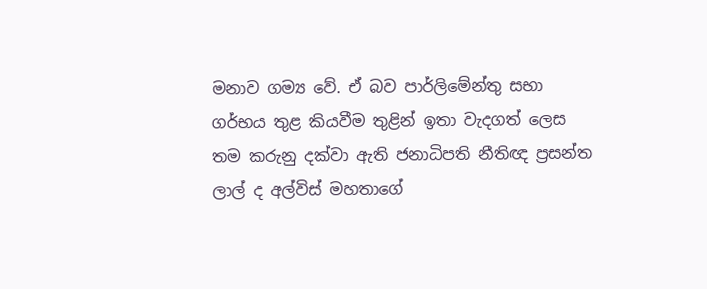මනාව ගම්‍ය වේ. ඒ බව පාර්ලිමේන්තු සභා ගර්භය තුළ කියවීම තුළින් ඉතා වැදගත් ලෙස තම කරුනු දක්වා ඇති ජනාධිපති නීතිඥ ප්‍රසන්ත ලාල් ද අල්විස් මහතාගේ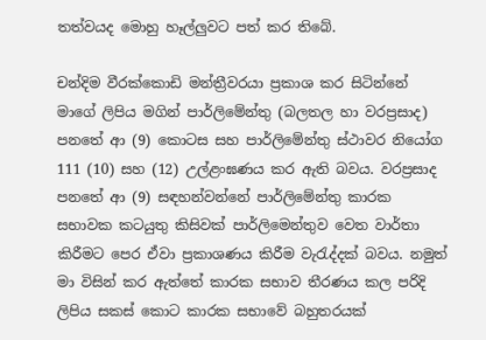තත්වයද මොහු හෑල්ලුවට පත් කර තිබේ.

චන්දිම වීරක්කොඩි මන්ත්‍රීවරයා ප්‍රකාශ කර සිටින්නේ මාගේ ලිපිය මගින් පාර්ලිමේන්තු (බලතල හා වරප්‍රසාද) පනතේ ආ (9) කොටස සහ පාර්ලිමේන්තු ස්ථාවර නියෝග 111 (10) සහ (12) උල්ළංඝණය කර ඇති බවය. වරප්‍රසාද පනතේ ආ (9) සඳහන්වන්නේ පාර්ලිමේන්තු කාරක සභාවක කටයුතු කිසිවක් පාර්ලිමෙන්තුව වෙත වාර්තා කිරීමට පෙර ඒවා ප්‍රකාශණය කිරීම වැරැද්දක් බවය. නමුත් මා විසින් කර ඇත්තේ කාරක සභාව තීරණය කල පරිදි ලිපිය සකස් කොට කාරක සභාවේ බහුතරයක්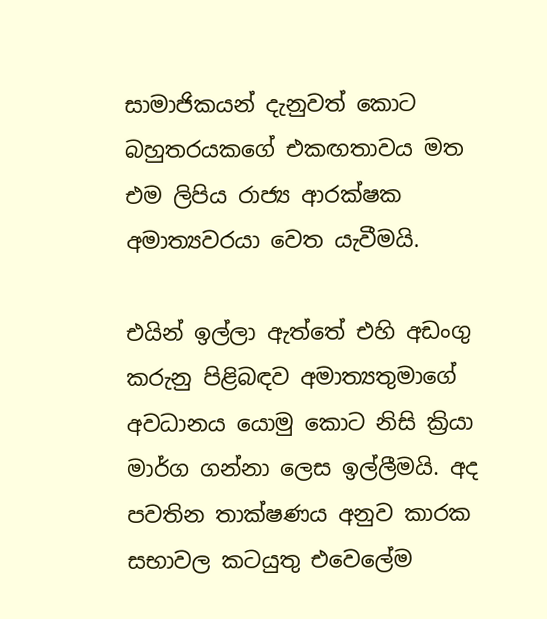සාමාජිකයන් දැනුවත් කොට බහුතරයකගේ එකඟතාවය මත එම ලිපිය රාජ්‍ය ආරක්ෂක අමාත්‍යවරයා වෙත යැවීමයි.

එයින් ඉල්ලා ඇත්තේ එහි අඩංගු කරුනු පිළිබඳව අමාත්‍යතුමාගේ අවධානය යොමු කොට නිසි ක්‍රියා මාර්ග ගන්නා ලෙස ඉල්ලීමයි. අද පවතින තාක්ෂණය අනුව කාරක සභාවල කටයුතු එවෙලේම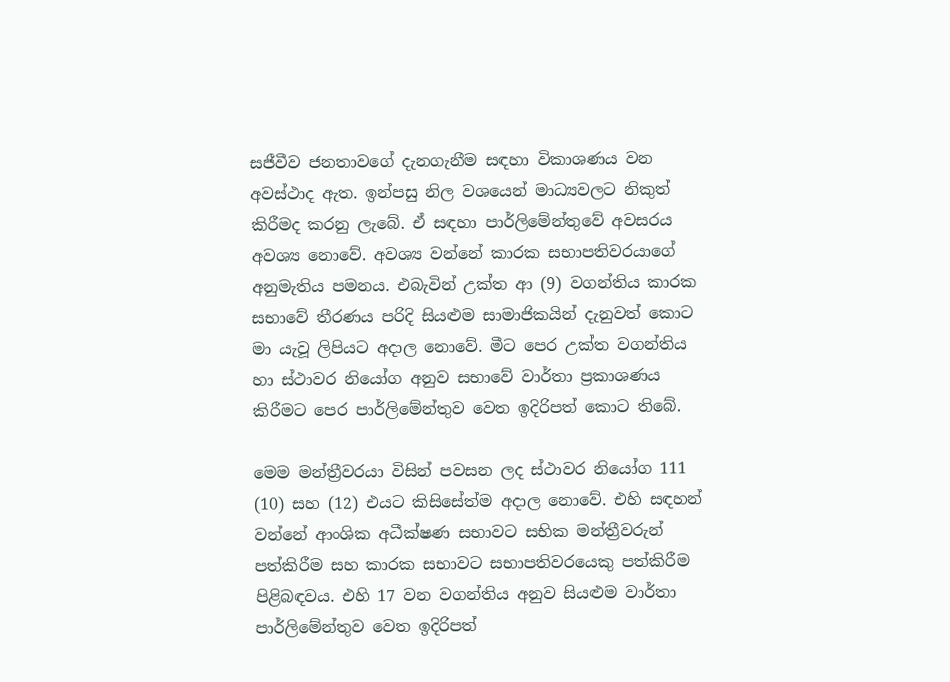සජීවීව ජනතාවගේ දැනගැනීම සඳහා විකාශණය වන අවස්ථාද ඇත. ඉන්පසු නිල වශයෙන් මාධ්‍යවලට නිකුත් කිරීමද කරනු ලැබේ. ඒ සඳහා පාර්ලිමේන්තුවේ අවසරය අවශ්‍ය නොවේ. අවශ්‍ය වන්නේ කාරක සභාපතිවරයාගේ අනුමැතිය පමනය. එබැවින් උක්ත ආ (9) වගන්තිය කාරක සභාවේ තීරණය පරිදි සියළුම සාමාජිකයින් දැනුවත් කොට මා යැවූ ලිපියට අදාල නොවේ. මීට පෙර උක්ත වගන්තිය හා ස්ථාවර නියෝග අනුව සභාවේ වාර්තා ප්‍රකාශණය කිරීමට පෙර පාර්ලිමේන්තුව වෙත ඉදිරිපත් කොට තිබේ.

මෙම මන්ත්‍රීවරයා විසින් පවසන ලද ස්ථාවර නියෝග 111 (10) සහ (12) එයට කිසිසේත්ම අදාල නොවේ. එහි සඳහන් වන්නේ ආංශික අධීක්ෂණ සභාවට සභික මන්ත්‍රීවරුන් පත්කිරීම සහ කාරක සභාවට සභාපතිවරයෙකු පත්කිරීම පිළිබඳවය. එහි 17 වන වගන්තිය අනුව සියළුම වාර්තා පාර්ලිමේන්තුව වෙත ඉදිරිපත්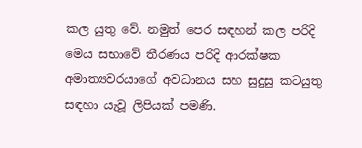කල යුතු වේ. නමුත් පෙර සඳහන් කල පරිදි මෙය සභාවේ තීරණය පරිදි ආරක්ෂක අමාත්‍යවරයාගේ අවධානය සහ සුදුසු කටයුතු සඳහා යැවූ ලිපියක් පමණි.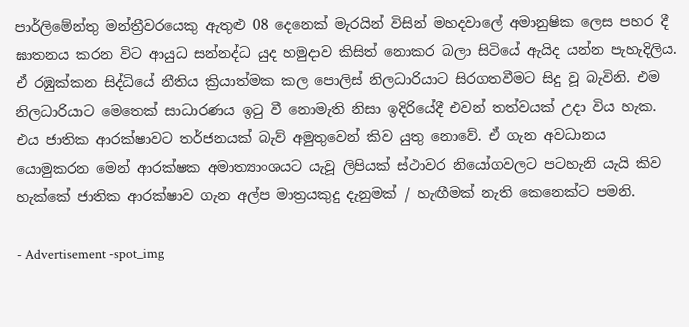පාර්ලිමේන්තු මන්ත්‍රීවරයෙකු ඇතුළු 08 දෙනෙක් මැරයින් විසින් මහදවාලේ අමානුෂික ලෙස පහර දී ඝාතනය කරන විට ආයුධ සන්නද්ධ යුද හමුදාව කිසිත් නොකර බලා සිටියේ ඇයිද යන්න පැහැදිලිය. ඒ රඹුක්කන සිද්ධියේ නීතිය ක්‍රියාත්මක කල පොලිස් නිලධාරියාට සිරගතවීමට සිදු වූ බැවිනි. එම නිලධාරියාට මෙතෙක් සාධාරණය ඉටු වී නොමැති නිසා ඉදිරියේදී එවන් තත්වයක් උදා විය හැක. එය ජාතික ආරක්ෂාවට තර්ජනයක් බැව් අමුතුවෙන් කිව යුතු නොවේ. ඒ ගැන අවධානය යොමුකරන මෙන් ආරක්ෂක අමාත්‍යාංශයට යැවූ ලිපියක් ස්ථාවර නියෝගවලට පටහැනි යැයි කිව හැක්කේ ජාතික ආරක්ෂාව ගැන අල්ප මාත්‍රයකුදු දැනුමක් / හැඟීමක් නැති කෙනෙක්ට පමනි.

- Advertisement -spot_img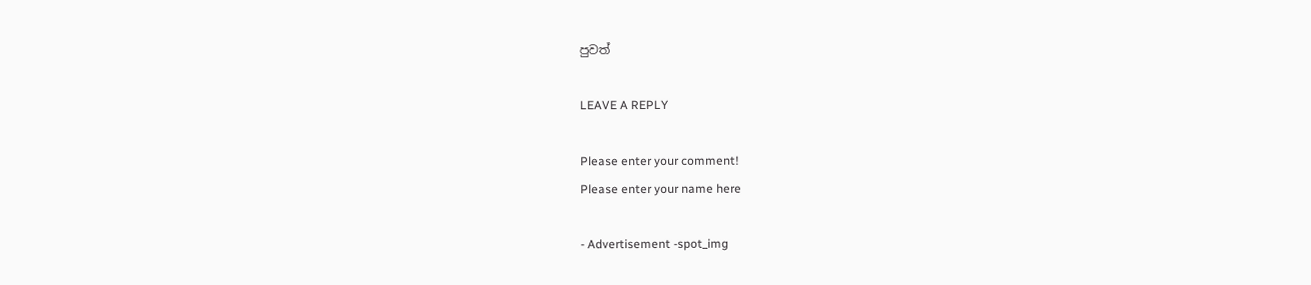පුවත්

LEAVE A REPLY

Please enter your comment!
Please enter your name here

- Advertisement -spot_img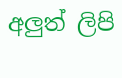අලුත් ලිපි